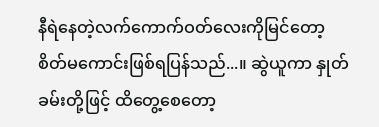နီရဲနေတဲ့လက်ကောက်ဝတ်လေးကိုမြင်တော့ စိတ်မကောင်းဖြစ်ရပြန်သည်...။ ဆွဲယူကာ နှုတ်ခမ်းတို့ဖြင့် ထိတွေ့စေတော့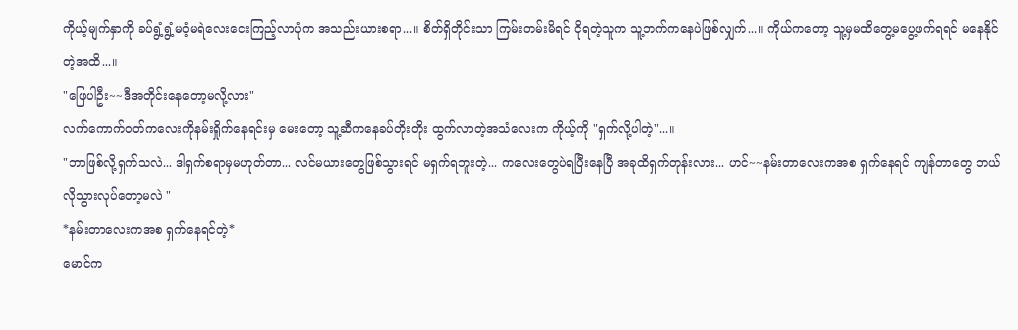ကိုယ့်မျက်နှာကို ခပ်ရွံ့ရွံ့မဝံ့မရဲလေးငေးကြည့်လာပုံက အသည်းယားစရာ...။ စိတ်ရှိတိုင်းသာ ကြမ်းတမ်းမိရင် ငိုရတဲ့သူက သူ့ဘက်ကနေပဲဖြစ်လျှက်...။ ကိုယ်ကတော့ သူ့မှမထိတွေ့မပွေ့ဖက်ရရင် မနေနိုင်တဲ့အထိ...။
"ဖြေပါဦး~~ဒီအတိုင်းနေတော့မလို့လား"
လက်ကောက်ဝတ်ကလေးကိုနမ်းရှိုက်နေရင်းမှ မေးတော့ သူ့ဆီကနေခပ်တိုးတိုး ထွက်လာတဲ့အသံလေးက ကိုယ့်ကို "ရှက်လို့ပါတဲ့"...။
"ဘာဖြစ်လို့ရှက်သလဲ... ဒါရှက်စရာမှမဟုတ်တာ... လင်မယားတွေဖြစ်သွားရင် မရှက်ရဘူးတဲ့... ကလေးတွေပဲရပြီးနေပြီ အခုထိရှက်တုန်းလား... ဟင်~~နမ်းတာလေးကအစ ရှက်နေရင် ကျန်တာတွေ ဘယ်လိုသွားလုပ်တော့မလဲ "
*နမ်းတာလေးကအစ ရှက်နေရင်တဲ့*
မောင်က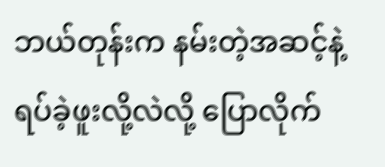ဘယ်တုန်းက နမ်းတဲ့အဆင့်နဲ့ရပ်ခဲ့ဖူးလို့လဲလို့ ပြောလိုက်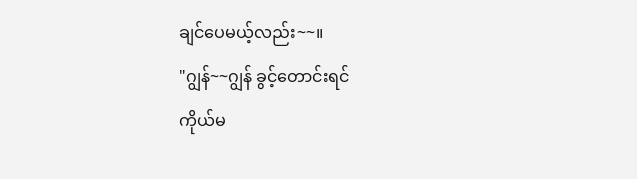ချင်ပေမယ့်လည်း~~။
"ဂျွန်~~ဂျွန် ခွင့်တောင်းရင်
ကိုယ်မ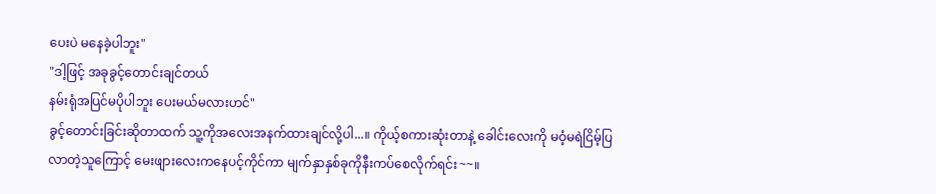ပေးပဲ မနေခဲ့ပါဘူး"
"ဒါ့ဖြင့် အခုခွင့်တောင်းချင်တယ်
နမ်းရုံအပြင်မပိုပါဘူး ပေးမယ်မလားဟင်"
ခွင့်တောင်းခြင်းဆိုတာထက် သူ့ကိုအလေးအနက်ထားချင်လို့ပါ...။ ကိုယ့်စကားဆုံးတာနဲ့ ခေါင်းလေးကို မဝံ့မရဲငြိမ့်ပြလာတဲ့သူကြောင့် မေးဖျားလေးကနေပင့်ကိုင်ကာ မျက်နှာနှစ်ခုကိုနီးကပ်စေလိုက်ရင်း~~။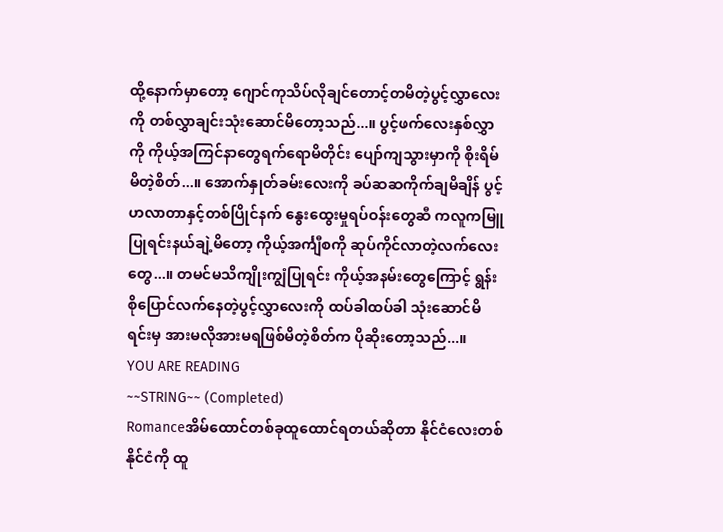ထို့နောက်မှာတော့ ဂျောင်ကုသိပ်လိုချင်တောင့်တမိတဲ့ပွင့်လွှာလေးကို တစ်လွှာချင်းသုံးဆောင်မိတော့သည်...။ ပွင့်ဖက်လေးနှစ်လွှာကို ကိုယ့်အကြင်နာတွေရက်ရောမိတိုင်း ပျော်ကျသွားမှာကို စိုးရိမ်မိတဲ့စိတ်...။ အောက်နှုတ်ခမ်းလေးကို ခပ်ဆဆကိုက်ချမိချိန် ပွင့်ဟလာတာနှင့်တစ်ပြိုင်နက် နွေးထွေးမှုရပ်ဝန်းတွေဆီ ကလူကမြူပြုရင်းနယ်ချဲ့မိတော့ ကိုယ့်အင်္ကျီစကို ဆုပ်ကိုင်လာတဲ့လက်လေးတွေ...။ တမင်မသိကျိုးကျွံပြုရင်း ကိုယ့်အနမ်းတွေကြောင့် ရွန်းစိုပြောင်လက်နေတဲ့ပွင့်လွှာလေးကို ထပ်ခါထပ်ခါ သုံးဆောင်မိရင်းမှ အားမလိုအားမရဖြစ်မိတဲ့စိတ်က ပိုဆိုးတော့သည်...။
YOU ARE READING
~~STRING~~ (Completed)
Romanceအိမ်ထောင်တစ်ခုထူထောင်ရတယ်ဆိုတာ နိုင်ငံလေးတစ်နိုင်ငံကို ထူ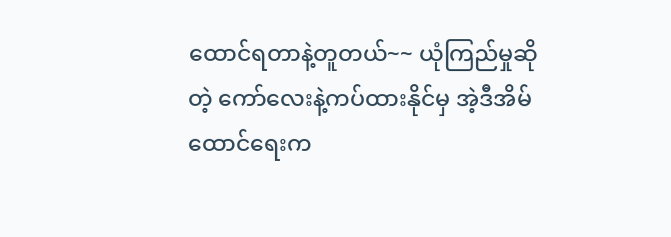ထောင်ရတာနဲ့တူတယ်~~ ယုံကြည်မှုဆိုတဲ့ ကော်လေးနဲ့ကပ်ထားနိုင်မှ အဲ့ဒီအိမ်ထောင်ရေးက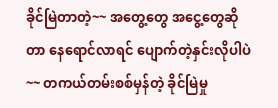ခိုင်မြဲတာတဲ့~~ အတွေ့တွေ အငွေ့တွေဆိုတာ နေရောင်လာရင် ပျောက်တဲ့နှင်းလိုပါပဲ~~ တကယ်တမ်းစစ်မှန်တဲ့ ခိုင်မြဲမှု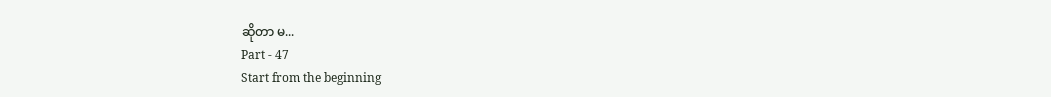ဆိုတာ မ...
Part - 47
Start from the beginning